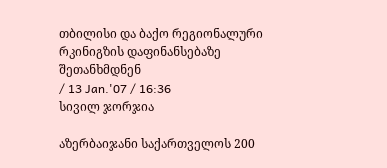თბილისი და ბაქო რეგიონალური რკინიგზის დაფინანსებაზე შეთანხმდნენ
/ 13 Jan.'07 / 16:36
სივილ ჯორჯია

აზერბაიჯანი საქართველოს 200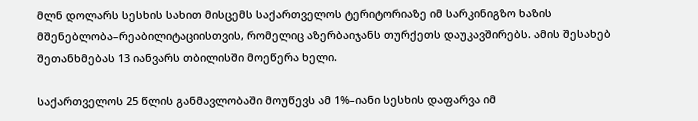მლნ დოლარს სესხის სახით მისცემს საქართველოს ტერიტორიაზე იმ სარკინიგზო ხაზის მშენებლობა–რეაბილიტაციისთვის, რომელიც აზერბაიჯანს თურქეთს დაუკავშირებს. ამის შესახებ შეთანხმებას 13 იანვარს თბილისში მოეწერა ხელი.

საქართველოს 25 წლის განმავლობაში მოუწევს ამ 1%–იანი სესხის დაფარვა იმ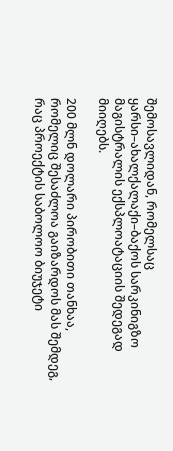შემოსავლიდან, რომელსაც ყარსი–ახალქალაქი–ბაქოს სარკინიგზო მაგისტრალის ექსპლოატაციის შედეგად მიიღებს.

200 მლნ დოლარი პირობითი თანხაა, რომელიც შესაძლოა გაიზარდოს მას შემდეგ, რაც პროექტის საბოლოო ბიუჯეტი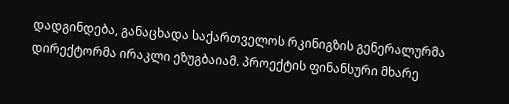დადგინდება, განაცხადა საქართველოს რკინიგზის გენერალურმა დირექტორმა ირაკლი ეზუგბაიამ. პროექტის ფინანსური მხარე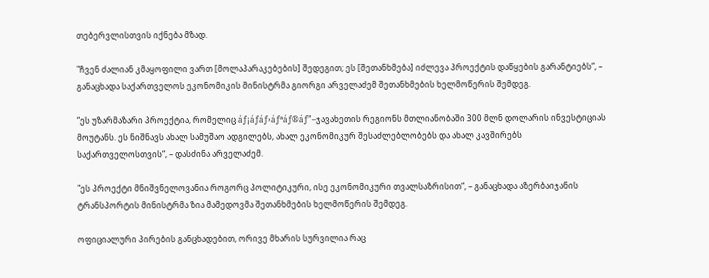თებერვლისთვის იქნება მზად.

"ჩვენ ძალიან კმაყოფილი ვართ [მოლაპარაკებების] შედეგით; ეს [შეთანხმება] იძლევა პროექტის დაწყების გარანტიებს“, – განაცხადა საქართველოს ეკონომიკის მინისტრმა გიორგი არველაძემ შეთანხმების ხელმოწერის შემდეგ.

“ეს უზარმაზარი პროექტია, რომელიც áƒ¡áƒáƒ›áƒªáƒ®áƒ”–ჯავახეთის რეგიონს მთლიანობაში 300 მლნ დოლარის ინვესტიციას მოუტანს. ეს ნიშნავს ახალ სამუშაო ადგილებს, ახალ ეკონომიკურ შესაძლებლობებს და ახალ კავშირებს საქართველოსთვის“, – დასძინა არველაძემ.

"ეს პროექტი მნიშვნელოვანია როგორც პოლიტიკური, ისე ეკონომიკური თვალსაზრისით“, – განაცხადა აზერბაიჯანის ტრანსპორტის მინისტრმა ზია მამედოვმა შეთანხმების ხელმოწერის შემდეგ.

ოფიციალური პირების განცხადებით, ორივე მხარის სურვილია რაც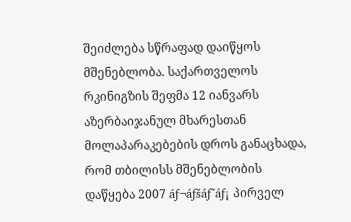შეიძლება სწრაფად დაიწყოს მშენებლობა. საქართველოს რკინიგზის შეფმა 12 იანვარს აზერბაიჯანულ მხარესთან მოლაპარაკებების დროს განაცხადა, რომ თბილისს მშენებლობის დაწყება 2007 áƒ¬áƒšáƒ˜áƒ¡ პირველ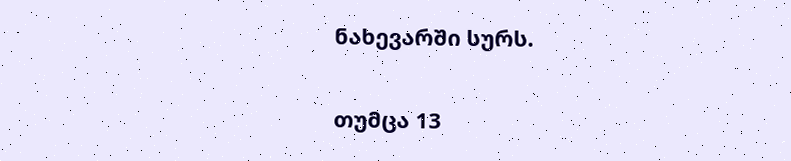ნახევარში სურს.

თუმცა 13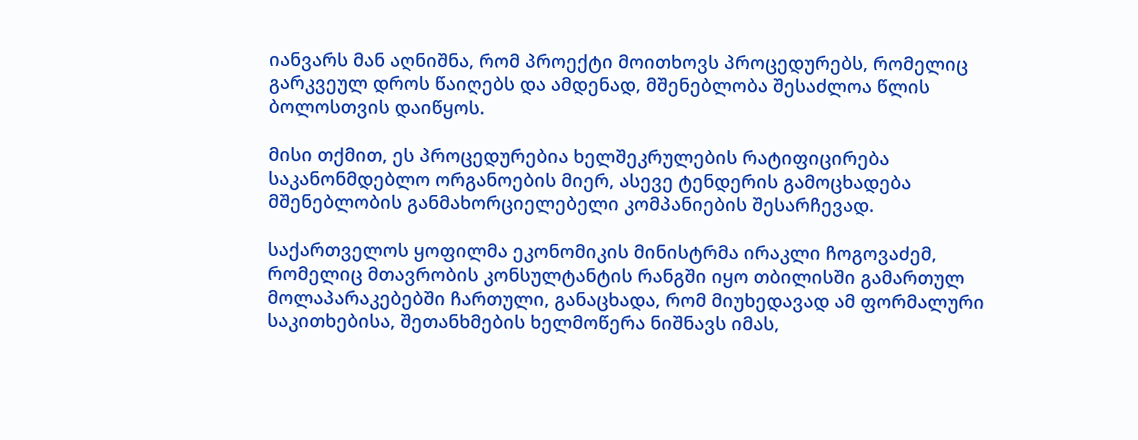იანვარს მან აღნიშნა, რომ პროექტი მოითხოვს პროცედურებს, რომელიც გარკვეულ დროს წაიღებს და ამდენად, მშენებლობა შესაძლოა წლის ბოლოსთვის დაიწყოს.

მისი თქმით, ეს პროცედურებია ხელშეკრულების რატიფიცირება საკანონმდებლო ორგანოების მიერ, ასევე ტენდერის გამოცხადება მშენებლობის განმახორციელებელი კომპანიების შესარჩევად.

საქართველოს ყოფილმა ეკონომიკის მინისტრმა ირაკლი ჩოგოვაძემ, რომელიც მთავრობის კონსულტანტის რანგში იყო თბილისში გამართულ მოლაპარაკებებში ჩართული, განაცხადა, რომ მიუხედავად ამ ფორმალური საკითხებისა, შეთანხმების ხელმოწერა ნიშნავს იმას,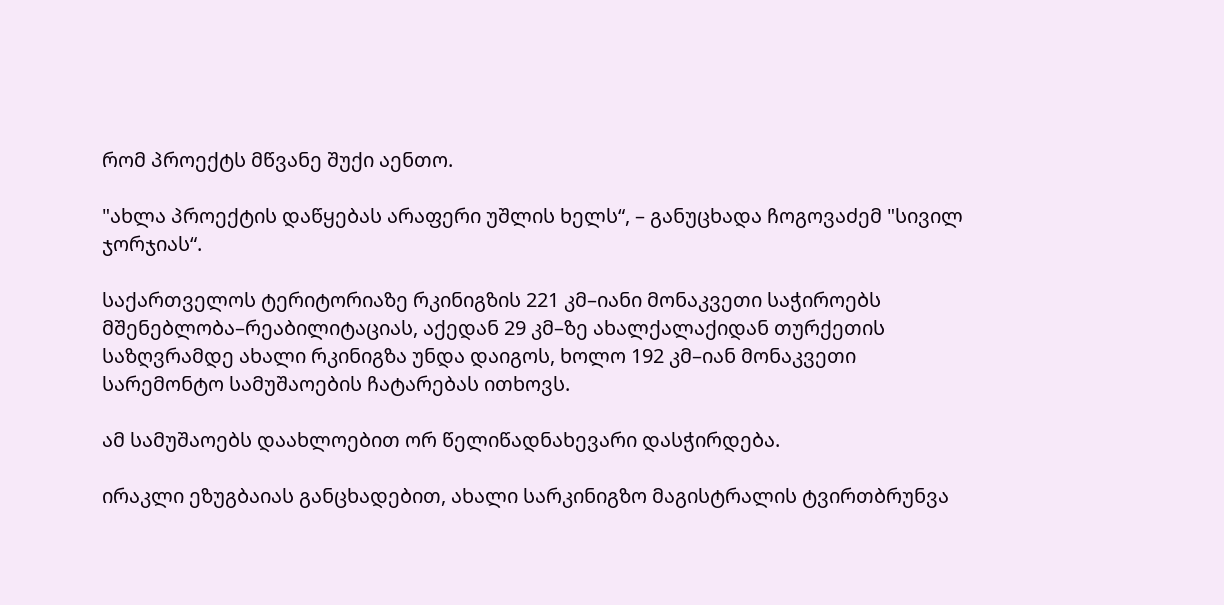რომ პროექტს მწვანე შუქი აენთო.

"ახლა პროექტის დაწყებას არაფერი უშლის ხელს“, – განუცხადა ჩოგოვაძემ "სივილ ჯორჯიას“.

საქართველოს ტერიტორიაზე რკინიგზის 221 კმ–იანი მონაკვეთი საჭიროებს მშენებლობა–რეაბილიტაციას, აქედან 29 კმ–ზე ახალქალაქიდან თურქეთის საზღვრამდე ახალი რკინიგზა უნდა დაიგოს, ხოლო 192 კმ–იან მონაკვეთი სარემონტო სამუშაოების ჩატარებას ითხოვს.

ამ სამუშაოებს დაახლოებით ორ წელიწადნახევარი დასჭირდება.

ირაკლი ეზუგბაიას განცხადებით, ახალი სარკინიგზო მაგისტრალის ტვირთბრუნვა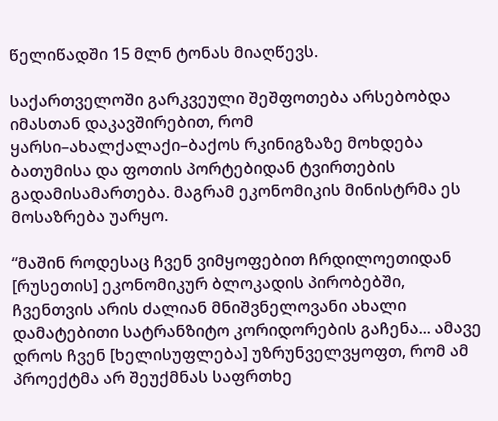წელიწადში 15 მლნ ტონას მიაღწევს.

საქართველოში გარკვეული შეშფოთება არსებობდა იმასთან დაკავშირებით, რომ ყარსი–ახალქალაქი–ბაქოს რკინიგზაზე მოხდება ბათუმისა და ფოთის პორტებიდან ტვირთების გადამისამართება. მაგრამ ეკონომიკის მინისტრმა ეს მოსაზრება უარყო.

“მაშინ როდესაც ჩვენ ვიმყოფებით ჩრდილოეთიდან [რუსეთის] ეკონომიკურ ბლოკადის პირობებში, ჩვენთვის არის ძალიან მნიშვნელოვანი ახალი დამატებითი სატრანზიტო კორიდორების გაჩენა... ამავე დროს ჩვენ [ხელისუფლება] უზრუნველვყოფთ, რომ ამ პროექტმა არ შეუქმნას საფრთხე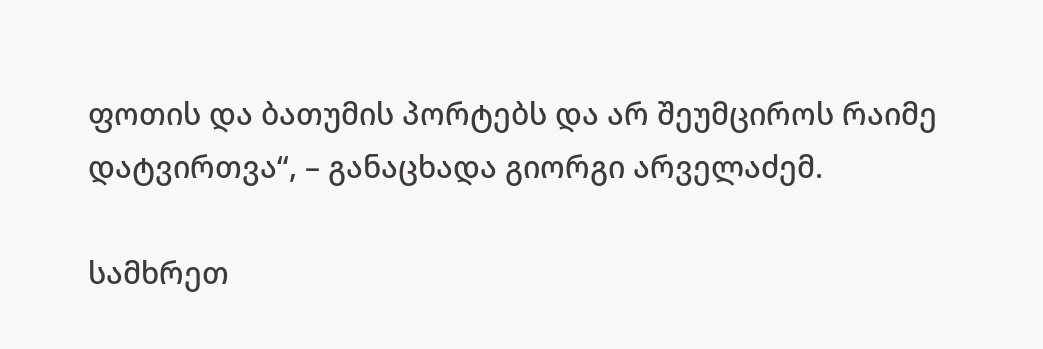ფოთის და ბათუმის პორტებს და არ შეუმციროს რაიმე დატვირთვა“, – განაცხადა გიორგი არველაძემ.

სამხრეთ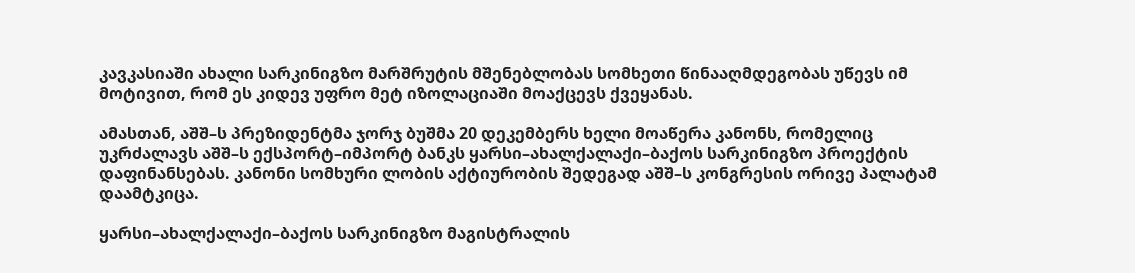კავკასიაში ახალი სარკინიგზო მარშრუტის მშენებლობას სომხეთი წინააღმდეგობას უწევს იმ მოტივით, რომ ეს კიდევ უფრო მეტ იზოლაციაში მოაქცევს ქვეყანას.

ამასთან, აშშ–ს პრეზიდენტმა ჯორჯ ბუშმა 20 დეკემბერს ხელი მოაწერა კანონს, რომელიც უკრძალავს აშშ–ს ექსპორტ–იმპორტ ბანკს ყარსი–ახალქალაქი–ბაქოს სარკინიგზო პროექტის დაფინანსებას. კანონი სომხური ლობის აქტიურობის შედეგად აშშ–ს კონგრესის ორივე პალატამ დაამტკიცა.

ყარსი–ახალქალაქი–ბაქოს სარკინიგზო მაგისტრალის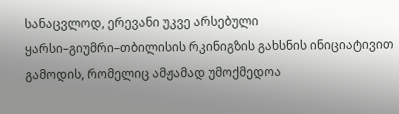სანაცვლოდ, ერევანი უკვე არსებული ყარსი–გიუმრი–თბილისის რკინიგზის გახსნის ინიციატივით გამოდის, რომელიც ამჟამად უმოქმედოა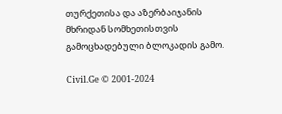თურქეთისა და აზერბაიჯანის მხრიდან სომხეთისთვის გამოცხადებული ბლოკადის გამო.

Civil.Ge © 2001-2024